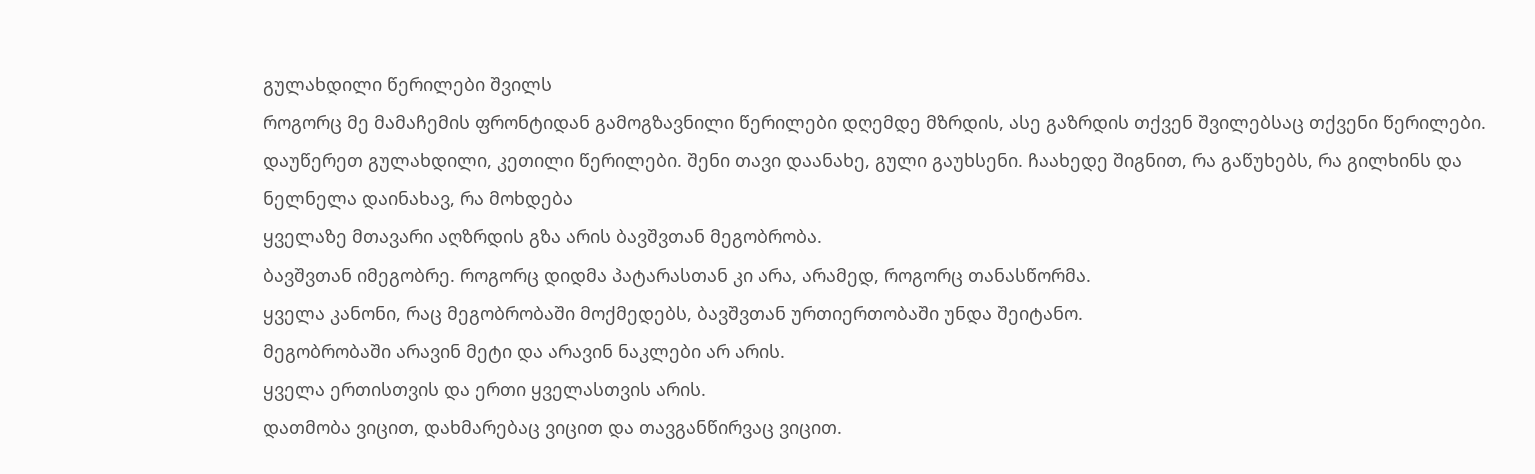გულახდილი წერილები შვილს
როგორც მე მამაჩემის ფრონტიდან გამოგზავნილი წერილები დღემდე მზრდის, ასე გაზრდის თქვენ შვილებსაც თქვენი წერილები.
დაუწერეთ გულახდილი, კეთილი წერილები. შენი თავი დაანახე, გული გაუხსენი. ჩაახედე შიგნით, რა გაწუხებს, რა გილხინს და ნელნელა დაინახავ, რა მოხდება
ყველაზე მთავარი აღზრდის გზა არის ბავშვთან მეგობრობა.
ბავშვთან იმეგობრე. როგორც დიდმა პატარასთან კი არა, არამედ, როგორც თანასწორმა.
ყველა კანონი, რაც მეგობრობაში მოქმედებს, ბავშვთან ურთიერთობაში უნდა შეიტანო.
მეგობრობაში არავინ მეტი და არავინ ნაკლები არ არის.
ყველა ერთისთვის და ერთი ყველასთვის არის.
დათმობა ვიცით, დახმარებაც ვიცით და თავგანწირვაც ვიცით.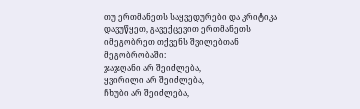თუ ერთმანეთს საყვედურები და კრიტიკა დავუწყეთ, გავექცევით ერთმანეთს
იმეგობრეთ თქვენს შვილებთან
მეგობრობაში:
ჯაჯღანი არ შეიძლება,
ყვირილი არ შეიძლება,
ჩხუბი არ შეიძლება,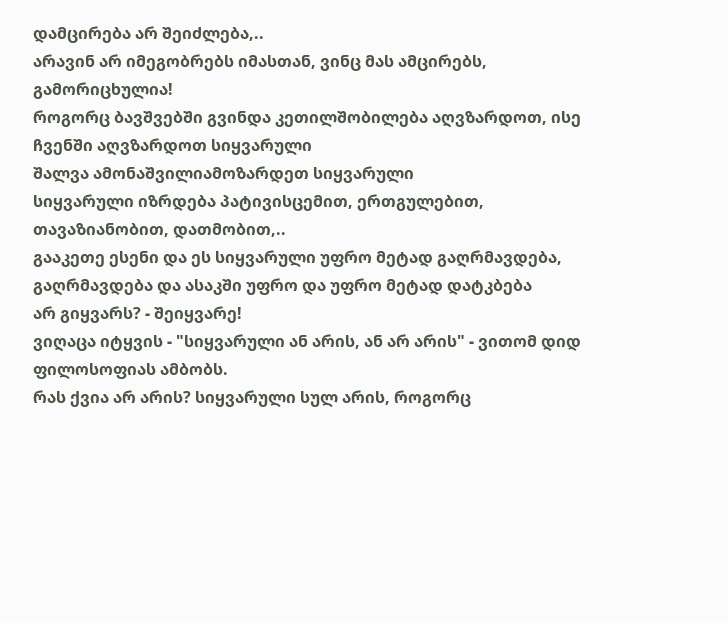დამცირება არ შეიძლება,..
არავინ არ იმეგობრებს იმასთან, ვინც მას ამცირებს, გამორიცხულია!
როგორც ბავშვებში გვინდა კეთილშობილება აღვზარდოთ, ისე ჩვენში აღვზარდოთ სიყვარული
შალვა ამონაშვილიამოზარდეთ სიყვარული
სიყვარული იზრდება პატივისცემით, ერთგულებით, თავაზიანობით, დათმობით,..
გააკეთე ესენი და ეს სიყვარული უფრო მეტად გაღრმავდება, გაღრმავდება და ასაკში უფრო და უფრო მეტად დატკბება
არ გიყვარს? - შეიყვარე!
ვიღაცა იტყვის - "სიყვარული ან არის, ან არ არის" - ვითომ დიდ ფილოსოფიას ამბობს.
რას ქვია არ არის? სიყვარული სულ არის, როგორც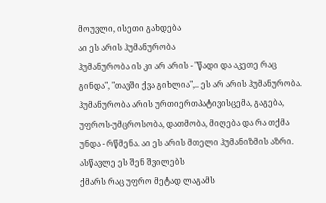მოუვლი, ისეთი გახდება
აი ეს არის ჰუმანურობა
ჰუმანურობა ის კი არ არის - "წადი და აკეთე რაც გინდა", "თავში ქვა გიხლია",.. ეს არ არის ჰუმანურობა.
ჰუმანურობა არის ურთიერთპატივისცემა, გაგება, უფროს-უმცროსობა, დათმობა, მიღება და რა თქმა უნდა - რწმენა. აი ეს არის მთელი ჰუმანიზმის აზრი.
ასწავლე ეს შენ შვილებს
ქმარს რაც უფრო მეტად ლაგამს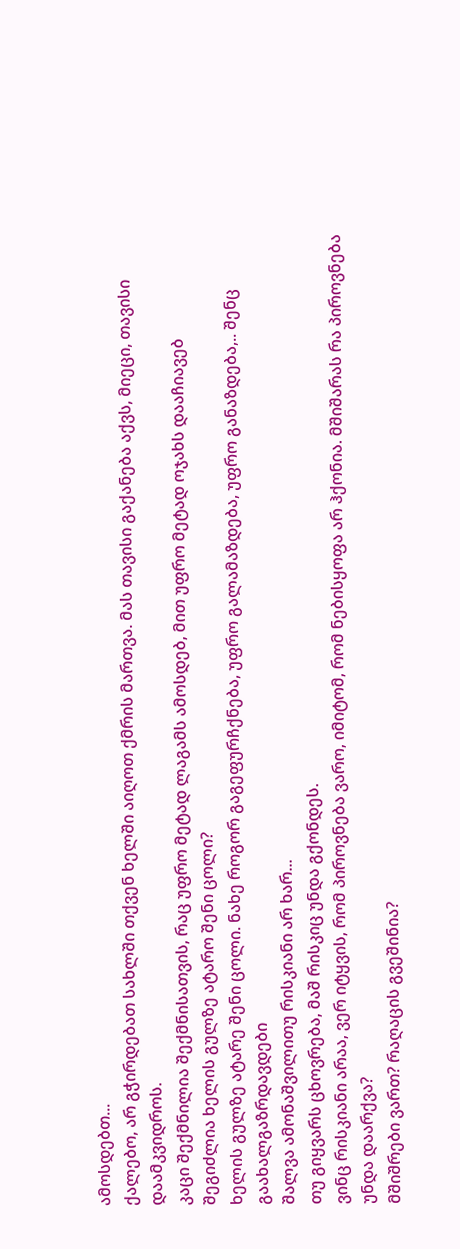ამოსდებთ...
ქალებო, არ გჭირდებათ სახლში თქვენ ხელში აიღოთ ქმრის მართვა. მას თავისი გაქანება აქვს, მიეცი, თავისი დაამკვიდროს.
კაცი შექმნილია შექმნისათვის, რაც უფრო მეტად ლაგამს ამოსდებ, მით უფრო მეტად ოჯახს დააჩიავებ
შეგიძლია ხელის გულზე ატარო შენი ცოლი?
ხელის გულზე ატარე შენი ცოლი. ნახე როგორ გაგეფურჩქნება, უფრო გალამაზდება, უფრო განაზდება,.. შენც გაახალგაზრდავდები
შალვა ამონაშვილითუ რისკიანი არ ხარ...
თუ გიყვარს ცხოვრება, მაშ რისკიც უნდა გქონდეს.
ვინც რისკიანი არაა, ვერ იტყვის, რომ პიროვნება ვარო, იმიტომ, რომ ნებისყოფა არ ჰქონია. მშიშარას რა პიროვნება უნდა დაარქვა?
მშიშრები ვართ? რაღაცის გვეშინია?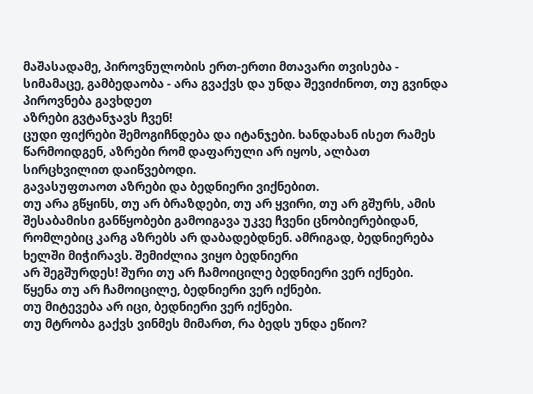მაშასადამე, პიროვნულობის ერთ-ერთი მთავარი თვისება - სიმამაცე, გამბედაობა - არა გვაქვს და უნდა შევიძინოთ, თუ გვინდა პიროვნება გავხდეთ
აზრები გვტანჯავს ჩვენ!
ცუდი ფიქრები შემოგიჩნდება და იტანჯები. ხანდახან ისეთ რამეს წარმოიდგენ, აზრები რომ დაფარული არ იყოს, ალბათ სირცხვილით დაიწვებოდი.
გავასუფთაოთ აზრები და ბედნიერი ვიქნებით.
თუ არა გწყინს, თუ არ ბრაზდები, თუ არ ყვირი, თუ არ გშურს, ამის შესაბამისი განწყობები გამოიგავა უკვე ჩვენი ცნობიერებიდან, რომლებიც კარგ აზრებს არ დაბადებდნენ. ამრიგად, ბედნიერება ხელში მიჭირავს. შემიძლია ვიყო ბედნიერი
არ შეგშურდეს! შური თუ არ ჩამოიცილე ბედნიერი ვერ იქნები.
წყენა თუ არ ჩამოიცილე, ბედნიერი ვერ იქნები.
თუ მიტევება არ იცი, ბედნიერი ვერ იქნები.
თუ მტრობა გაქვს ვინმეს მიმართ, რა ბედს უნდა ეწიო?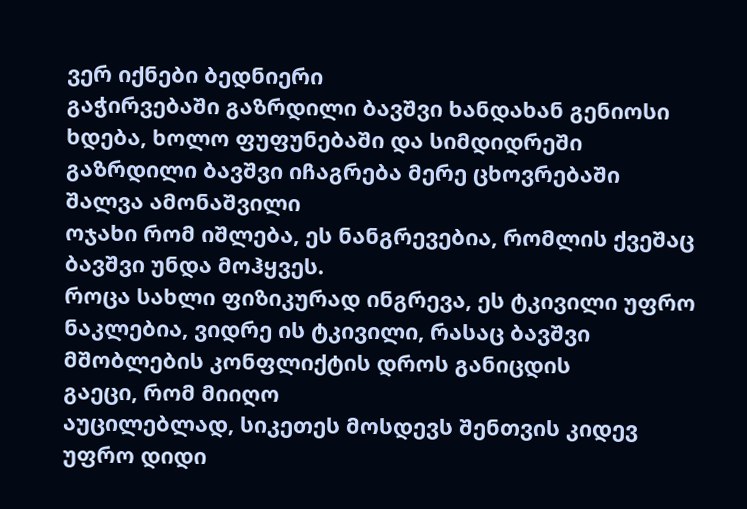ვერ იქნები ბედნიერი
გაჭირვებაში გაზრდილი ბავშვი ხანდახან გენიოსი ხდება, ხოლო ფუფუნებაში და სიმდიდრეში გაზრდილი ბავშვი იჩაგრება მერე ცხოვრებაში
შალვა ამონაშვილი
ოჯახი რომ იშლება, ეს ნანგრევებია, რომლის ქვეშაც ბავშვი უნდა მოჰყვეს.
როცა სახლი ფიზიკურად ინგრევა, ეს ტკივილი უფრო ნაკლებია, ვიდრე ის ტკივილი, რასაც ბავშვი მშობლების კონფლიქტის დროს განიცდის
გაეცი, რომ მიიღო
აუცილებლად, სიკეთეს მოსდევს შენთვის კიდევ უფრო დიდი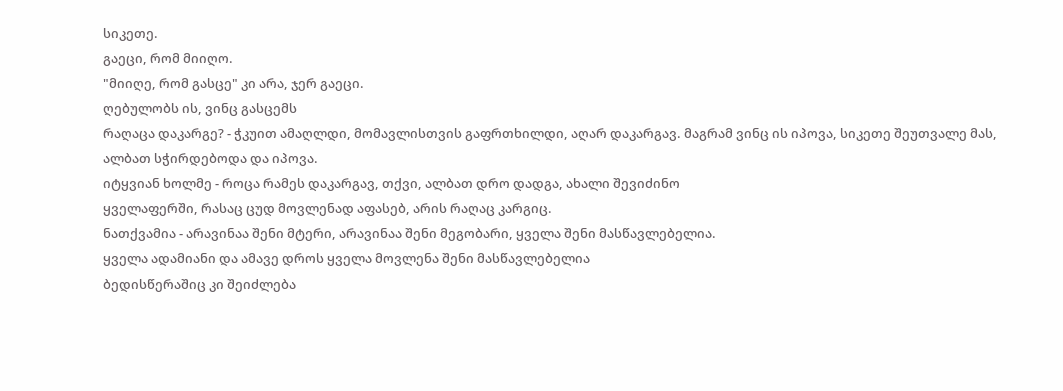სიკეთე.
გაეცი, რომ მიიღო.
"მიიღე, რომ გასცე" კი არა, ჯერ გაეცი.
ღებულობს ის, ვინც გასცემს
რაღაცა დაკარგე? - ჭკუით ამაღლდი, მომავლისთვის გაფრთხილდი, აღარ დაკარგავ. მაგრამ ვინც ის იპოვა, სიკეთე შეუთვალე მას, ალბათ სჭირდებოდა და იპოვა.
იტყვიან ხოლმე - როცა რამეს დაკარგავ, თქვი, ალბათ დრო დადგა, ახალი შევიძინო
ყველაფერში, რასაც ცუდ მოვლენად აფასებ, არის რაღაც კარგიც.
ნათქვამია - არავინაა შენი მტერი, არავინაა შენი მეგობარი, ყველა შენი მასწავლებელია.
ყველა ადამიანი და ამავე დროს ყველა მოვლენა შენი მასწავლებელია
ბედისწერაშიც კი შეიძლება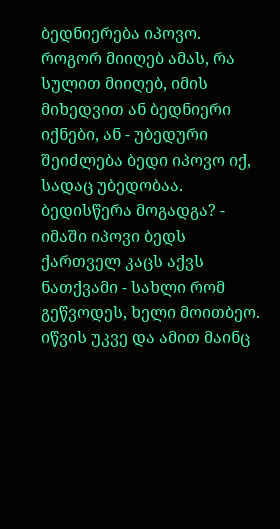ბედნიერება იპოვო.
როგორ მიიღებ ამას, რა სულით მიიღებ, იმის მიხედვით ან ბედნიერი იქნები, ან - უბედური
შეიძლება ბედი იპოვო იქ, სადაც უბედობაა.
ბედისწერა მოგადგა? - იმაში იპოვი ბედს
ქართველ კაცს აქვს ნათქვამი - სახლი რომ გეწვოდეს, ხელი მოითბეო.
იწვის უკვე და ამით მაინც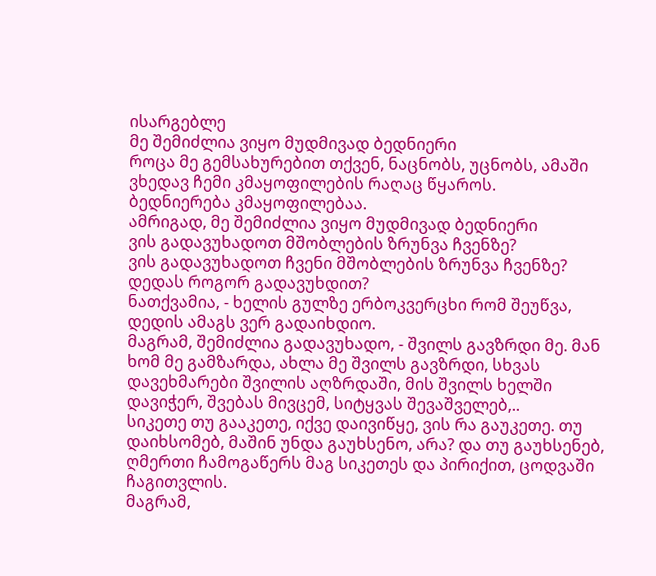ისარგებლე
მე შემიძლია ვიყო მუდმივად ბედნიერი
როცა მე გემსახურებით თქვენ, ნაცნობს, უცნობს, ამაში ვხედავ ჩემი კმაყოფილების რაღაც წყაროს.
ბედნიერება კმაყოფილებაა.
ამრიგად, მე შემიძლია ვიყო მუდმივად ბედნიერი
ვის გადავუხადოთ მშობლების ზრუნვა ჩვენზე?
ვის გადავუხადოთ ჩვენი მშობლების ზრუნვა ჩვენზე? დედას როგორ გადავუხდით?
ნათქვამია, - ხელის გულზე ერბოკვერცხი რომ შეუწვა, დედის ამაგს ვერ გადაიხდიო.
მაგრამ, შემიძლია გადავუხადო, - შვილს გავზრდი მე. მან ხომ მე გამზარდა, ახლა მე შვილს გავზრდი, სხვას დავეხმარები შვილის აღზრდაში, მის შვილს ხელში დავიჭერ, შვებას მივცემ, სიტყვას შევაშველებ,..
სიკეთე თუ გააკეთე, იქვე დაივიწყე, ვის რა გაუკეთე. თუ დაიხსომებ, მაშინ უნდა გაუხსენო, არა? და თუ გაუხსენებ, ღმერთი ჩამოგაწერს მაგ სიკეთეს და პირიქით, ცოდვაში ჩაგითვლის.
მაგრამ,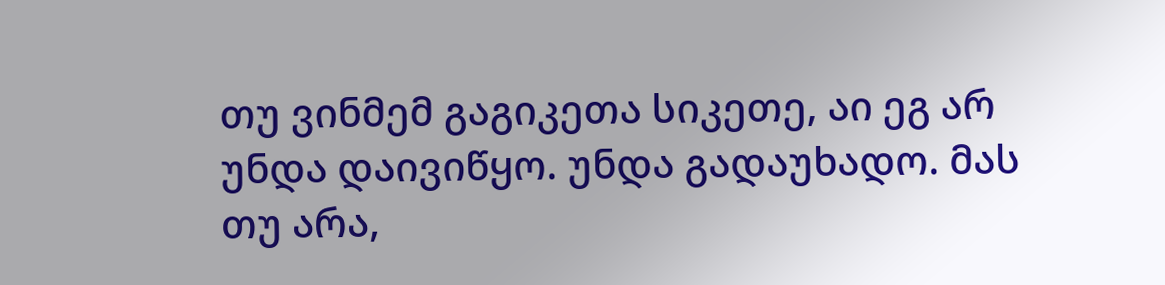თუ ვინმემ გაგიკეთა სიკეთე, აი ეგ არ უნდა დაივიწყო. უნდა გადაუხადო. მას თუ არა,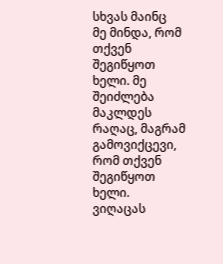სხვას მაინც
მე მინდა, რომ თქვენ შეგიწყოთ ხელი. მე შეიძლება მაკლდეს რაღაც, მაგრამ გამოვიქცევი, რომ თქვენ შეგიწყოთ ხელი.
ვიღაცას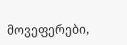მოვეფერები,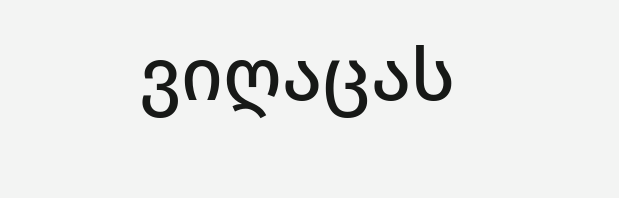ვიღაცას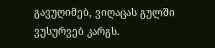გავუღიმებ, ვიღაცას გულში ვუსურვებ კარგს.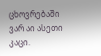ცხოვრებაში ვარ აი ასეთი კაცი.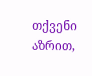თქვენი აზრით,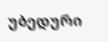უბედური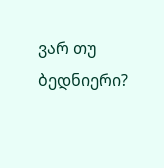ვარ თუ ბედნიერი?